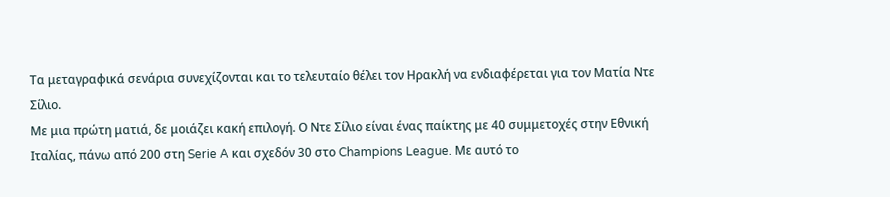Τα μεταγραφικά σενάρια συνεχίζονται και το τελευταίο θέλει τον Ηρακλή να ενδιαφέρεται για τον Ματία Ντε Σίλιο.
Με μια πρώτη ματιά, δε μοιάζει κακή επιλογή. Ο Ντε Σίλιο είναι ένας παίκτης με 40 συμμετοχές στην Εθνική Ιταλίας, πάνω από 200 στη Serie A και σχεδόν 30 στο Champions League. Με αυτό το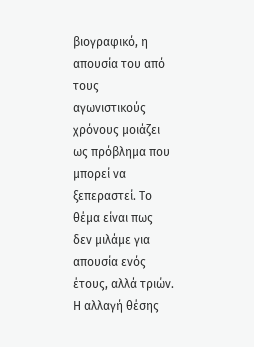βιογραφικό, η απουσία του από τους αγωνιστικούς χρόνους μοιάζει ως πρόβλημα που μπορεί να ξεπεραστεί. Το θέμα είναι πως δεν μιλάμε για απουσία ενός έτους, αλλά τριών.
Η αλλαγή θέσης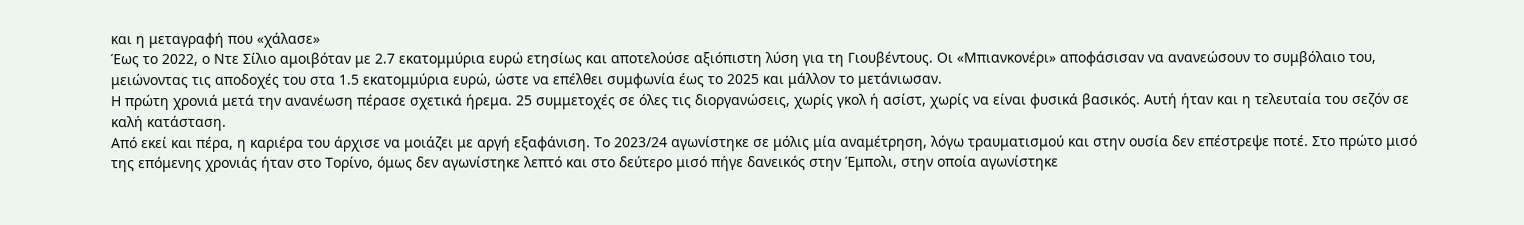και η μεταγραφή που «χάλασε»
Έως το 2022, ο Ντε Σίλιο αμοιβόταν με 2.7 εκατομμύρια ευρώ ετησίως και αποτελούσε αξιόπιστη λύση για τη Γιουβέντους. Οι «Μπιανκονέρι» αποφάσισαν να ανανεώσουν το συμβόλαιο του, μειώνοντας τις αποδοχές του στα 1.5 εκατομμύρια ευρώ, ώστε να επέλθει συμφωνία έως το 2025 και μάλλον το μετάνιωσαν.
Η πρώτη χρονιά μετά την ανανέωση πέρασε σχετικά ήρεμα. 25 συμμετοχές σε όλες τις διοργανώσεις, χωρίς γκολ ή ασίστ, χωρίς να είναι φυσικά βασικός. Αυτή ήταν και η τελευταία του σεζόν σε καλή κατάσταση.
Από εκεί και πέρα, η καριέρα του άρχισε να μοιάζει με αργή εξαφάνιση. Το 2023/24 αγωνίστηκε σε μόλις μία αναμέτρηση, λόγω τραυματισμού και στην ουσία δεν επέστρεψε ποτέ. Στο πρώτο μισό της επόμενης χρονιάς ήταν στο Τορίνο, όμως δεν αγωνίστηκε λεπτό και στο δεύτερο μισό πήγε δανεικός στην Έμπολι, στην οποία αγωνίστηκε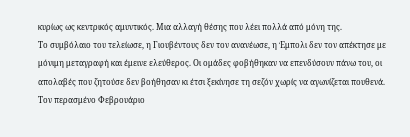κυρίως ως κεντρικός αμυντικός. Μια αλλαγή θέσης που λέει πολλά από μόνη της.
Το συμβόλαιο του τελείωσε, η Γιουβέντους δεν τον ανανέωσε, η Έμπολι δεν τον απέκτησε με μόνιμη μεταγραφή και έμεινε ελεύθερος. Οι ομάδες φοβήθηκαν να επενδύσουν πάνω του, οι απολαβές που ζητούσε δεν βοήθησαν κι έτσι ξεκίνησε τη σεζόν χωρίς να αγωνίζεται πουθενά. Τον περασμένο Φεβρουάριο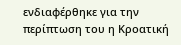ενδιαφέρθηκε για την περίπτωση του η Κροατική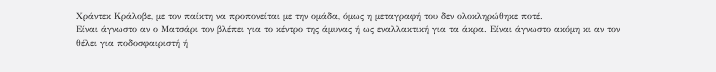Χράντεκ Κράλοβε, με τον παίκτη να προπονείται με την ομάδα, όμως η μεταγραφή του δεν ολοκληρώθηκε ποτέ.
Είναι άγνωστο αν ο Ματσάρι τον βλέπει για το κέντρο της άμυνας ή ως εναλλακτική για τα άκρα. Είναι άγνωστο ακόμη κι αν τον θέλει για ποδοσφαιριστή ή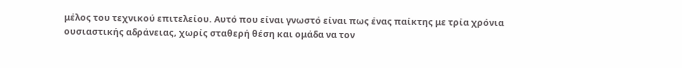μέλος του τεχνικού επιτελείου. Αυτό που είναι γνωστό είναι πως ένας παίκτης με τρία χρόνια ουσιαστικής αδράνειας, χωρίς σταθερή θέση και ομάδα να τον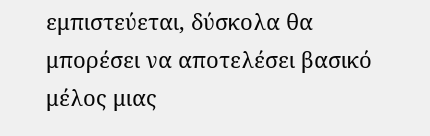εμπιστεύεται, δύσκολα θα μπορέσει να αποτελέσει βασικό μέλος μιας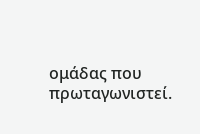ομάδας που πρωταγωνιστεί.